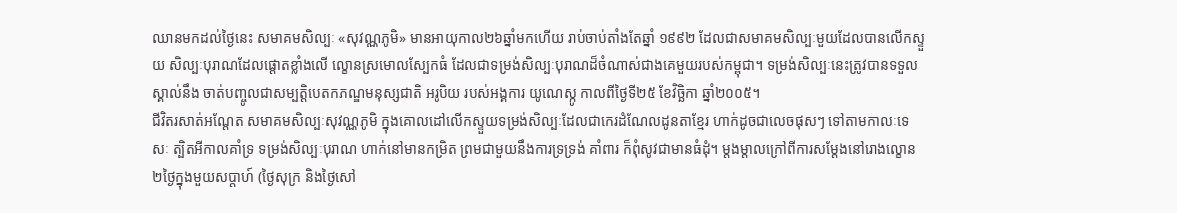ឈានមកដល់ថ្ងៃនេះ សមាគមសិល្បៈ «សុវណ្ណភូមិ» មានអាយុកាល២៦ឆ្នាំមកហើយ រាប់ចាប់តាំងតែឆ្នាំ ១៩៩២ ដែលជាសមាគមសិល្បៈមួយដែលបានលើកស្ទួយ សិល្បៈបុរាណដែលផ្តោតខ្លាំងលើ ល្ខោនស្រមោលស្បែកធំ ដែលជាទម្រង់សិល្បៈបុរាណដ៏ចំណាស់ជាងគេមួយរបស់កម្ពុជា។ ទម្រង់សិល្បៈនេះត្រូវបានទទួលស្គាល់នឹង ចាត់បញ្ចូលជាសម្បត្តិបេតកភណ្ឌមនុស្សជាតិ អរូបិយ របស់អង្គការ យូណេស្កូ កាលពីថ្ងៃទី២៥ ខែវិច្ឆិកា ឆ្នាំ២០០៥។
ជីវិតរសាត់អណ្តែត សមាគមសិល្បៈសុវណ្ណភូមិ ក្នុងគោលដៅលើកស្ទួយទម្រង់សិល្បៈដែលជាកេរដំណែលដូនតាខ្មែរ ហាក់ដូចជាលេចផុសៗ ទៅតាមកាលៈទេសៈ ត្បិតអីកាលគាំទ្រ ទម្រង់សិល្បៈបុរាណ ហាក់នៅមានកម្រិត ព្រមជាមួយនឹងការទ្រទ្រង់ គាំពារ ក៏ពុំសូវជាមានធំដុំ។ ម្តងម្តាលក្រៅពីការសម្តែងនៅរោងល្ខោន ២ថ្ងៃក្នុងមួយសប្តាហ៍ (ថ្ងៃសុក្រ និងថ្ងៃសៅ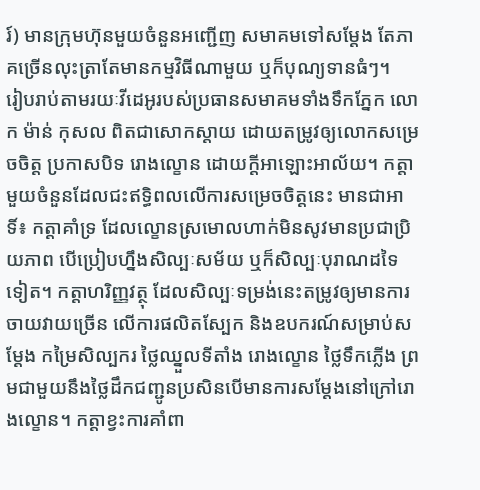រ៍) មានក្រុមហ៊ុនមួយចំនួនអញ្ជើញ សមាគមទៅសម្តែង តែភាគច្រើនលុះត្រាតែមានកម្មវិធីណាមួយ ឬក៏បុណ្យទានធំៗ។
រៀបរាប់តាមរយៈវីដេអូរបស់ប្រធានសមាគមទាំងទឹកភ្នែក លោក ម៉ាន់ កុសល ពិតជាសោកស្តាយ ដោយតម្រូវឲ្យលោកសម្រេចចិត្ត ប្រកាសបិទ រោងល្ខោន ដោយក្តីអាឡោះអាល័យ។ កត្តាមួយចំនួនដែលជះឥទ្ធិពលលើការសម្រេចចិត្តនេះ មានជាអាទិ៍៖ កត្តាគាំទ្រ ដែលល្ខោនស្រមោលហាក់មិនសូវមានប្រជាប្រិយភាព បើប្រៀបហ្នឹងសិល្បៈសម័យ ឬក៏សិល្បៈបុរាណដទៃទៀត។ កត្តាហរិញ្ញវត្ថុ ដែលសិល្បៈទម្រង់នេះតម្រូវឲ្យមានការចាយវាយច្រើន លើការផលិតស្បែក និងឧបករណ៍សម្រាប់សម្តែង កម្រៃសិល្បករ ថ្លៃឈ្នួលទីតាំង រោងល្ខោន ថ្លៃទឹកភ្លើង ព្រមជាមួយនឹងថ្លៃដឹកជញ្ជូនប្រសិនបើមានការសម្តែងនៅក្រៅរោងល្ខោន។ កត្តាខ្វះការគាំពា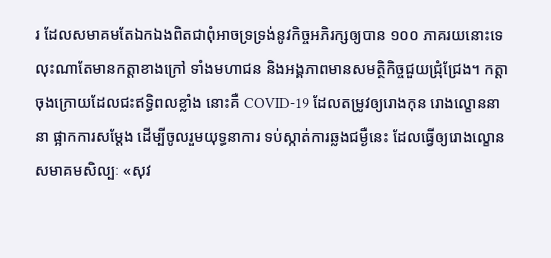រ ដែលសមាគមតែឯកឯងពិតជាពុំអាចទ្រទ្រង់នូវកិច្ចអភិរក្សឲ្យបាន ១០០ ភាគរយនោះទេ លុះណាតែមានកត្តាខាងក្រៅ ទាំងមហាជន និងអង្គភាពមានសមត្ថិកិច្ចជួយជ្រុំជ្រែង។ កត្តាចុងក្រោយដែលជះឥទ្ធិពលខ្លាំង នោះគឺ COVID-19 ដែលតម្រូវឲ្យរោងកុន រោងល្ខោននានា ផ្អាកការសម្តែង ដើម្បីចូលរួមយុទ្ធនាការ ទប់ស្កាត់ការឆ្លងជម្ងឺនេះ ដែលធ្វើឲ្យរោងល្ខោន សមាគមសិល្បៈ «សុវ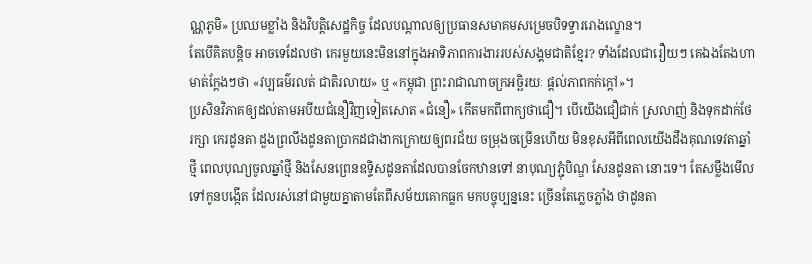ណ្ណភូមិ» ប្រឈមខ្លាំង និងវិបត្តិសេដ្ឋកិច្ច ដែលបណ្តាលឲ្យប្រធានសមាគមសម្រេចបិទទ្វាររោងល្ខោន។
តែបើគិតបន្តិច អាចទេដែលថា កេរមួយនេះមិននៅក្នុងអាទិភាពការងាររបស់សង្គមជាតិខ្មែរ? ទាំងដែលជារឿយៗ គេឯងតែងហាមាត់ក្តែងៗថា «វប្បធម៌រលត់ ជាតិរលាយ» ឬ «កម្ពុជា ព្រះរាជាណាចក្រអច្ឆិរយៈ ផ្តល់ភាពកក់ក្តៅ»។
ប្រសិនវិភាគឲ្យដល់តាមអបីយជំនឿវិញទៀតសោត «ជំនឿ» កើតមកពីពាក្យថាជឿ។ បើយើងជឿជាក់ ស្រលាញ់ និងទុកដាក់ថែរក្សា កេរដូនតា ដួងព្រលឹងដូនតាប្រាកដជាងាកក្រោយឲ្យពរជ័យ ចម្រុងចម្រើនហើយ មិនខុសអីពីពេលយើងដឹងគុណទេវតាឆ្នាំថ្មី ពេលបុណ្យចូលឆ្នាំថ្មី និងសែនព្រេនឧទ្ទិសដូនតាដែលបានចែកឋានទៅ នាបុណ្យភ្ជុំបិណ្ឌ សែនដូនតា នោះទេ។ តែសម្លឹងមើលទៅកូនបង្កើត ដែលរស់នៅជាមួយគ្នាតាមតែពីសម័យគោកធ្លក មកបច្ចុប្បន្ននេះ ច្រើនតែភ្លេចភ្លាំង ថាដូនតា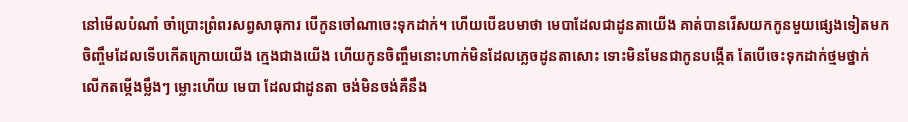នៅមើលបំណាំ ចាំប្រោះព្រំពរសព្វសាធុការ បើកូនចៅណាចេះទុកដាក់។ ហើយបើឧបមាថា មេបាដែលជាដូនតាយើង គាត់បានរើសយកកូនមួយផ្សេងទៀតមកចិញ្ចឹមដែលទើបកើតក្រោយយើង ក្មេងជាងយើង ហើយកូនចិញ្ចឹមនោះហាក់មិនដែលភ្លេចដូនតាសោះ ទោះមិនមែនជាកូនបង្កើត តែបើចេះទុកដាក់ថ្មមថ្នាក់ លើកតម្កើងម្លឹងៗ ម្លោះហើយ មេបា ដែលជាដូនតា ចង់មិនចង់គឺនឹង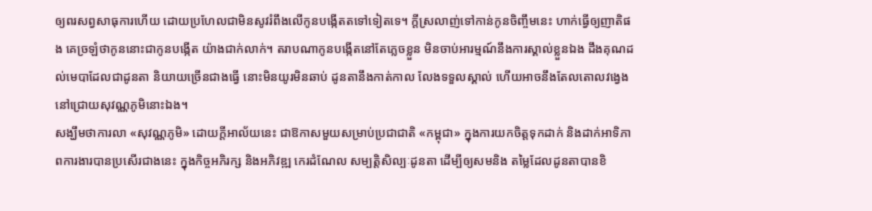ឲ្យពរសព្វសាធុការហើយ ដោយប្រហែលជាមិនសូវរំពឹងលើកូនបង្កើតតទៅទៀតទេ។ ក្តីស្រលាញ់ទៅកាន់កូនចិញ្ចឹមនេះ ហាក់ធ្វើឲ្យញាតិផង គេច្រឡំថាកូននោះជាកូនបង្កើត យ៉ាងជាក់លាក់។ តរាបណាកូនបង្កើតនៅតែភ្លេចខ្លួន មិនចាប់អារម្មណ៍នឹងការស្គាល់ខ្លួនឯង ដឹងគុណដល់មេបាដែលជាដូនតា និយាយច្រើនជាងធ្វើ នោះមិនយូរមិនឆាប់ ដូនតានឹងកាត់កាល លែងទទួលស្គាល់ ហើយអាចនឹងតែលតោលវង្វេងនៅជ្រោយសុវណ្ណភូមិនោះឯង។
សង្ឃឹមថាការលា «សុវណ្ណភូមិ» ដោយក្តីអាល័យនេះ ជាឱកាសមួយសម្រាប់ប្រជាជាតិ «កម្ពុជា» ក្នុងការយកចិត្តទុកដាក់ និងដាក់អាទិភាពការងារបានប្រសើរជាងនេះ ក្នុងកិច្ចអភិរក្ស និងអភិវឌ្ឍ កេរដំណែល សម្បត្តិសិល្បៈដូនតា ដើម្បីឲ្យសមនិង តម្លៃដែលដូនតាបានខិ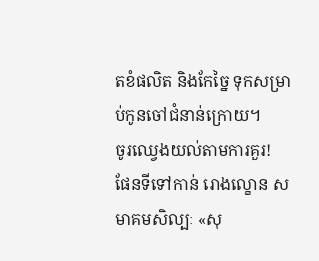តខំផលិត និងកែច្នៃ ទុកសម្រាប់កូនចៅជំនាន់ក្រោយ។
ចូរឈ្វេងយល់តាមការគួរ!
ផែនទីទៅកាន់ រោងល្ខោន សមាគមសិល្បៈ «សុ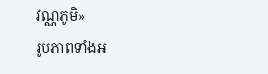វណ្ណភូមិ»
រូបភាពទាំងអ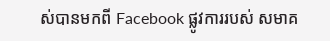ស់បានមកពី Facebook ផ្លូវការរបស់ សមាគ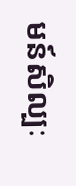មន៍សិល្បៈ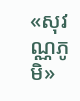«សុវណ្ណភូមិ»